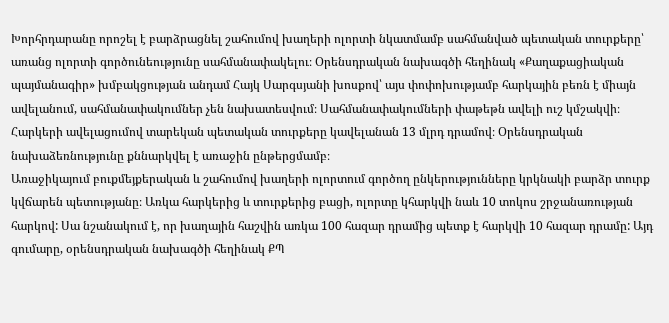Խորհրդարանը որոշել է բարձրացնել շահումով խաղերի ոլորտի նկատմամբ սահմանված պետական տուրքերը՝ առանց ոլորտի գործունեությունը սահմանափակելու։ Օրենսդրական նախագծի հեղինակ «Քաղաքացիական պայմանագիր» խմբակցության անդամ Հայկ Սարգսյանի խոսքով՝ այս փոփոխությամբ հարկային բեռն է միայն ավելանում, սահմանափակումներ չեն նախատեսվում։ Սահմանափակումների փաթեթն ավելի ուշ կմշակվի։ Հարկերի ավելացումով տարեկան պետական տուրքերը կավելանան 13 մլրդ դրամով։ Օրենսդրական նախաձեռնությունը քննարկվել է առաջին ընթերցմամբ։
Առաջիկայում բուքմեյքերական և շահումով խաղերի ոլորտում գործող ընկերությունները կրկնակի բարձր տուրք կվճարեն պետությանը։ Առկա հարկերից և տուրքերից բացի, ոլորտը կհարկվի նաև 10 տոկոս շրջանառության հարկով: Սա նշանակում է, որ խաղային հաշվին առկա 100 հազար դրամից պետք է հարկվի 10 հազար դրամը: Այդ գումարը, օրենսդրական նախագծի հեղինակ ՔՊ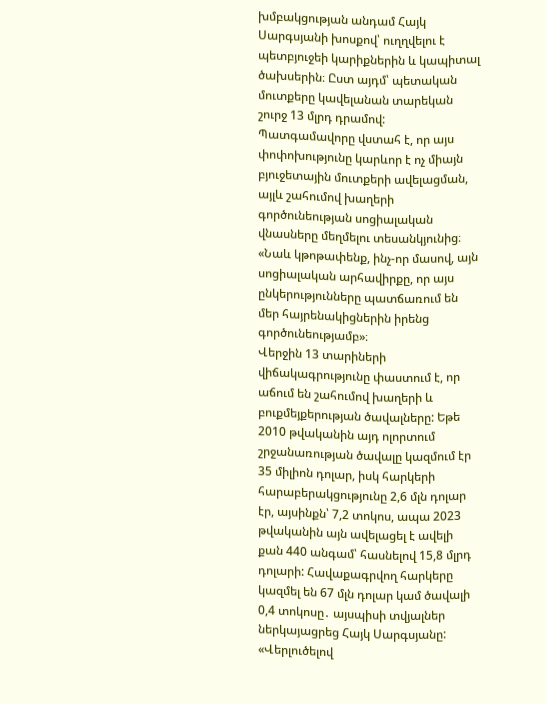խմբակցության անդամ Հայկ Սարգսյանի խոսքով՝ ուղղվելու է պետբյուջեի կարիքներին և կապիտալ ծախսերին։ Ըստ այդմ՝ պետական մուտքերը կավելանան տարեկան շուրջ 13 մլրդ դրամով: Պատգամավորը վստահ է, որ այս փոփոխությունը կարևոր է ոչ միայն բյուջետային մուտքերի ավելացման, այլև շահումով խաղերի գործունեության սոցիալական վնասները մեղմելու տեսանկյունից։
«Նաև կթոթափենք, ինչ-որ մասով, այն սոցիալական արհավիրքը, որ այս ընկերությունները պատճառում են մեր հայրենակիցներին իրենց գործունեությամբ»։
Վերջին 13 տարիների վիճակագրությունը փաստում է, որ աճում են շահումով խաղերի և բուքմեյքերության ծավալները: Եթե 2010 թվականին այդ ոլորտում շրջանառության ծավալը կազմում էր 35 միլիոն դոլար, իսկ հարկերի հարաբերակցությունը 2,6 մլն դոլար էր, այսինքն՝ 7,2 տոկոս, ապա 2023 թվականին այն ավելացել է ավելի քան 440 անգամ՝ հասնելով 15,8 մլրդ դոլարի: Հավաքագրվող հարկերը կազմել են 67 մլն դոլար կամ ծավալի 0,4 տոկոսը․ այսպիսի տվյալներ ներկայացրեց Հայկ Սարգսյանը:
«Վերլուծելով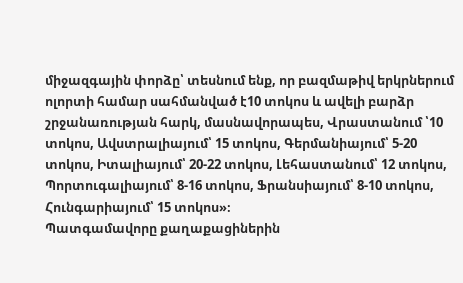միջազգային փորձը՝ տեսնում ենք, որ բազմաթիվ երկրներում ոլորտի համար սահմանված է10 տոկոս և ավելի բարձր շրջանառության հարկ, մասնավորապես, Վրաստանում ՝10 տոկոս, Ավստրալիայում՝ 15 տոկոս, Գերմանիայում՝ 5-20 տոկոս, Իտալիայում՝ 20-22 տոկոս, Լեհաստանում՝ 12 տոկոս, Պորտուգալիայում՝ 8-16 տոկոս, Ֆրանսիայում՝ 8-10 տոկոս, Հունգարիայում՝ 15 տոկոս»։
Պատգամավորը քաղաքացիներին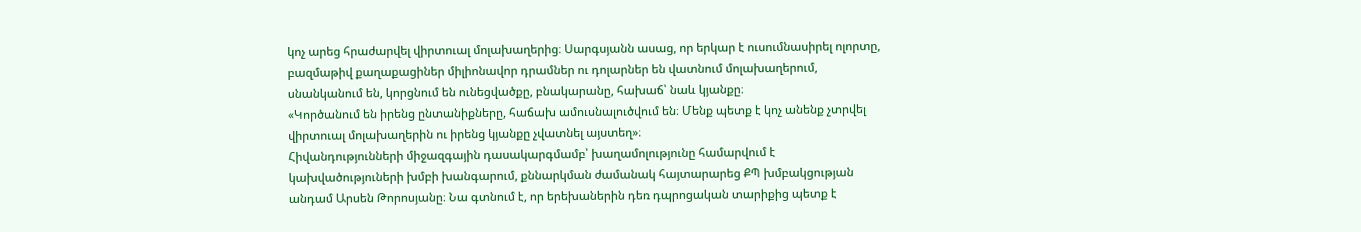կոչ արեց հրաժարվել վիրտուալ մոլախաղերից։ Սարգսյանն ասաց, որ երկար է ուսումնասիրել ոլորտը, բազմաթիվ քաղաքացիներ միլիոնավոր դրամներ ու դոլարներ են վատնում մոլախաղերում, սնանկանում են, կորցնում են ունեցվածքը, բնակարանը, հախաճ՝ նաև կյանքը։
«Կործանում են իրենց ընտանիքները, հաճախ ամուսնալուծվում են։ Մենք պետք է կոչ անենք չտրվել վիրտուալ մոլախաղերին ու իրենց կյանքը չվատնել այստեղ»։
Հիվանդությունների միջազգային դասակարգմամբ՝ խաղամոլությունը համարվում է կախվածություների խմբի խանգարում, քննարկման ժամանակ հայտարարեց ՔՊ խմբակցության անդամ Արսեն Թորոսյանը։ Նա գտնում է, որ երեխաներին դեռ դպրոցական տարիքից պետք է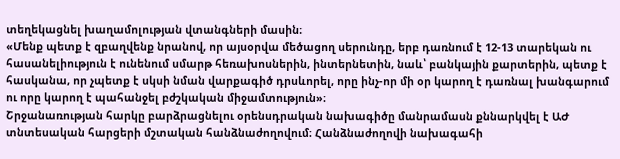տեղեկացնել խաղամոլության վտանգների մասին։
«Մենք պետք է զբաղվենք նրանով, որ այսօրվա մեծացող սերունդը, երբ դառնում է 12-13 տարեկան ու հասանելիություն է ունենում սմարթ հեռախոսներին, ինտերնետին, նաև՝ բանկային քարտերին, պետք է հասկանա, որ չպետք է սկսի նման վարքագիծ դրսևորել, որը ինչ-որ մի օր կարող է դառնալ խանգարում ու որը կարող է պահանջել բժշկական միջամտություն»։
Շրջանառության հարկը բարձրացնելու օրենսդրական նախագիծը մանրամասն քննարկվել է ԱԺ տնտեսական հարցերի մշտական հանձնաժողովում։ Հանձնաժողովի նախագահի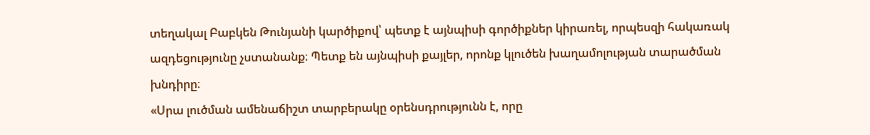տեղակալ Բաբկեն Թունյանի կարծիքով՝ պետք է այնպիսի գործիքներ կիրառել, որպեսզի հակառակ ազդեցությունը չստանանք։ Պետք են այնպիսի քայլեր, որոնք կլուծեն խաղամոլության տարածման խնդիրը։
«Սրա լուծման ամենաճիշտ տարբերակը օրենսդրությունն է, որը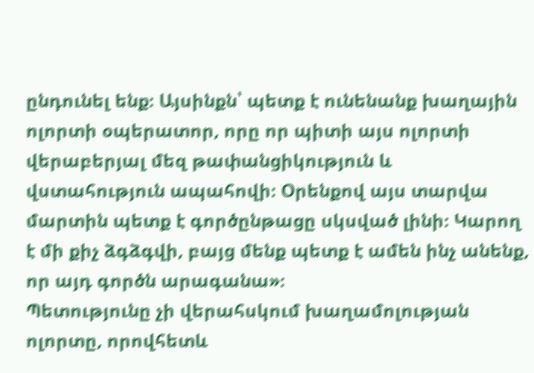ընդունել ենք։ Այսինքն՝ պետք է ունենանք խաղային ոլորտի օպերատոր, որը որ պիտի այս ոլորտի վերաբերյալ մեզ թափանցիկություն և վստահություն ապահովի։ Օրենքով այս տարվա մարտին պետք է գործընթացը սկսված լինի։ Կարող է մի քիչ ձգձգվի, բայց մենք պետք է ամեն ինչ անենք, որ այդ գործն արագանա»։
Պետությունը չի վերահսկում խաղամոլության ոլորտը, որովհետև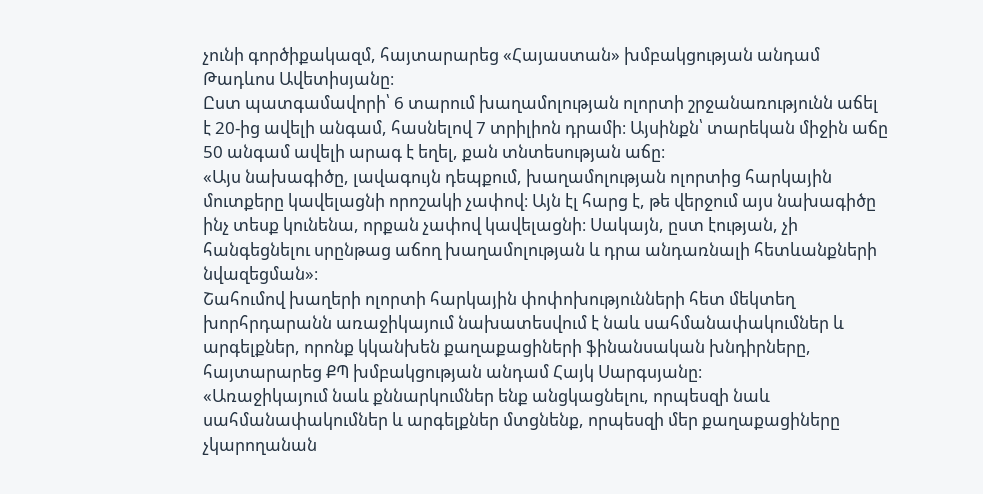չունի գործիքակազմ, հայտարարեց «Հայաստան» խմբակցության անդամ Թադևոս Ավետիսյանը։
Ըստ պատգամավորի՝ 6 տարում խաղամոլության ոլորտի շրջանառությունն աճել է 20-ից ավելի անգամ, հասնելով 7 տրիլիոն դրամի։ Այսինքն՝ տարեկան միջին աճը 50 անգամ ավելի արագ է եղել, քան տնտեսության աճը։
«Այս նախագիծը, լավագույն դեպքում, խաղամոլության ոլորտից հարկային մուտքերը կավելացնի որոշակի չափով։ Այն էլ հարց է, թե վերջում այս նախագիծը ինչ տեսք կունենա, որքան չափով կավելացնի։ Սակայն, ըստ էության, չի հանգեցնելու սրընթաց աճող խաղամոլության և դրա անդառնալի հետևանքների նվազեցման»։
Շահումով խաղերի ոլորտի հարկային փոփոխությունների հետ մեկտեղ խորհրդարանն առաջիկայում նախատեսվում է նաև սահմանափակումներ և արգելքներ, որոնք կկանխեն քաղաքացիների ֆինանսական խնդիրները, հայտարարեց ՔՊ խմբակցության անդամ Հայկ Սարգսյանը։
«Առաջիկայում նաև քննարկումներ ենք անցկացնելու, որպեսզի նաև սահմանափակումներ և արգելքներ մտցնենք, որպեսզի մեր քաղաքացիները չկարողանան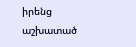իրենց աշխատած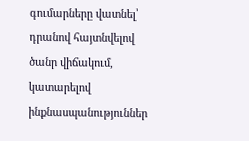գումարները վատնել՝ դրանով հայտնվելով ծանր վիճակում, կատարելով ինքնասպանություններ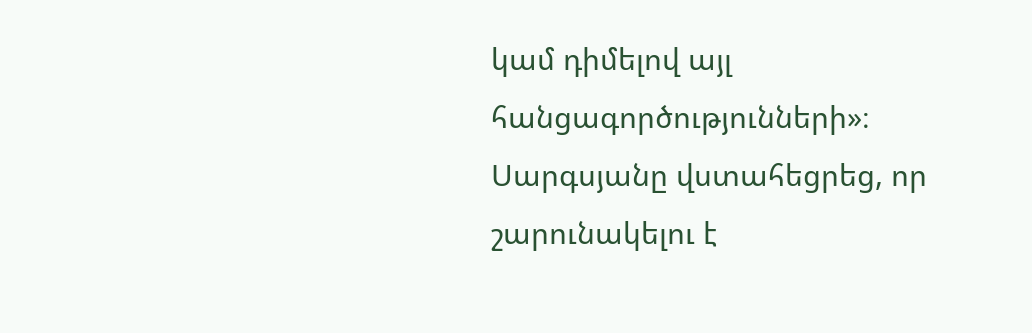կամ դիմելով այլ հանցագործությունների»։
Սարգսյանը վստահեցրեց, որ շարունակելու է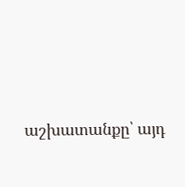աշխատանքը՝ այդ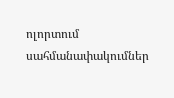ոլորտում սահմանափակումներ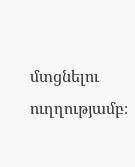մտցնելու ուղղությամբ։